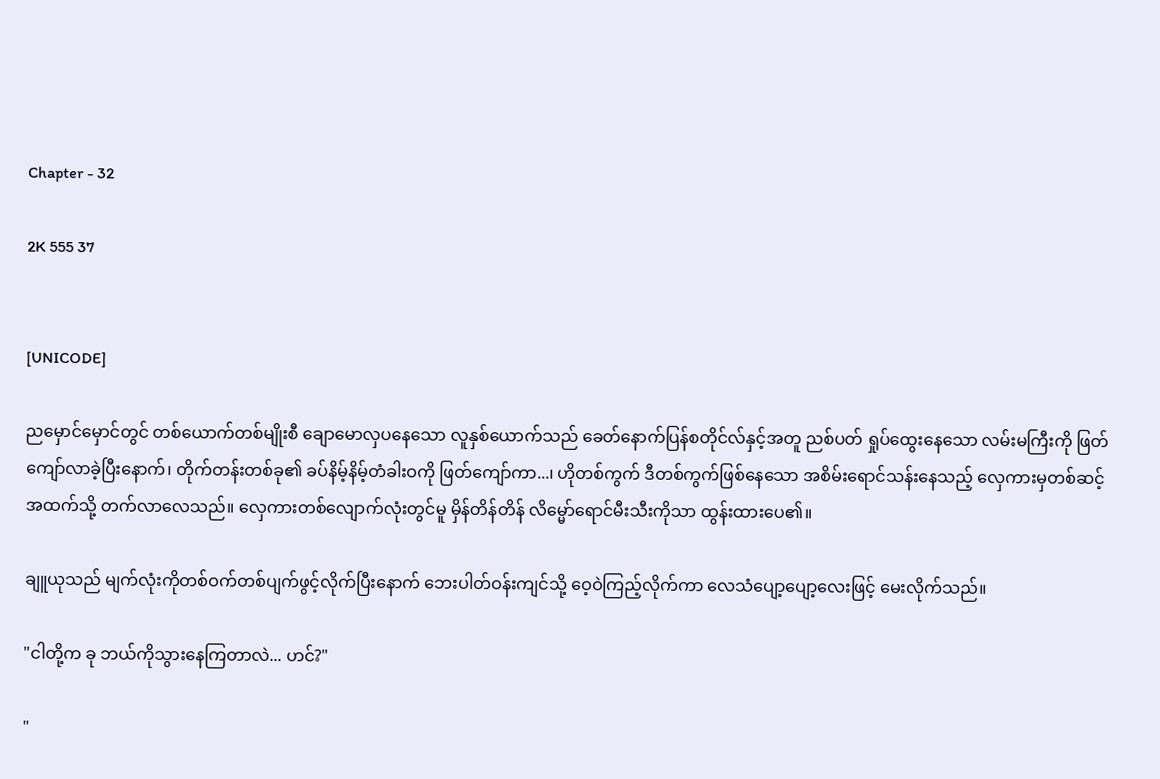Chapter - 32

2K 555 37


[UNICODE]

ညမှောင်မှောင်တွင် တစ်ယောက်တစ်မျိုးစီ ချောမောလှပနေသော လူနှစ်ယောက်သည် ခေတ်နောက်ပြန်စတိုင်လ်နှင့်အတူ ညစ်ပတ် ရှုပ်ထွေးနေသော လမ်းမကြီးကို ဖြတ်ကျော်လာခဲ့ပြီးနောက်၊ တိုက်တန်းတစ်ခု၏ ခပ်နိမ့်နိမ့်တံခါးဝကို ဖြတ်ကျော်ကာ...၊ ဟိုတစ်ကွက် ဒီတစ်ကွက်ဖြစ်နေသော အစိမ်းရောင်သန်းနေသည့် လှေကားမှတစ်ဆင့် အထက်သို့ တက်လာလေသည်။ လှေကားတစ်လျောက်လုံးတွင်မူ မှိန်တိန်တိန် လိမ္မော်ရောင်မီးသီးကိုသာ ထွန်းထားပေ၏။

ချူယုသည် မျက်လုံးကိုတစ်ဝက်တစ်ပျက်ဖွင့်လိုက်ပြီးနောက် ဘေးပါတ်ဝန်းကျင်သို့ ဝေ့ဝဲကြည့်လိုက်ကာ လေသံပျော့ပျော့လေးဖြင့် မေးလိုက်သည်။

"ငါတို့က ခု ဘယ်ကိုသွားနေကြတာလဲ... ဟင်?"

"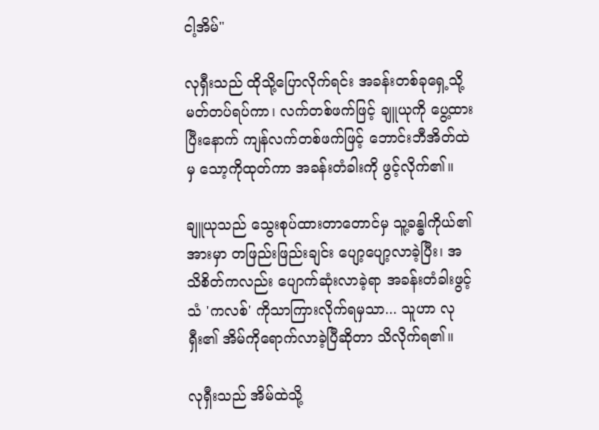ငါ့အိမ်"

လုရှီးသည် ထိုသို့ပြောလိုက်ရင်း အခန်းတစ်ခုရှေ့သို့ မတ်တပ်ရပ်ကာ၊ လက်တစ်ဖက်ဖြင့် ချူယုကို ပွေ့ထားပြီးနောက် ကျန်လက်တစ်ဖက်ဖြင့် ဘောင်းဘီအိတ်ထဲမှ သော့ကိုထုတ်ကာ အခန်းတံခါးကို ဖွင့်လိုက်၏။

ချူယုသည် သွေးစုပ်ထားတာတောင်မှ သူ့ခန္ဓါကိုယ်၏အားမှာ တဖြည်းဖြည်းချင်း ပျော့ပျော့လာခဲ့ပြီး၊ အသိစိတ်ကလည်း ပျောက်ဆုံးလာခဲ့ရာ အခန်းတံခါးဖွင့်သံ 'ကလစ်' ကိုသာကြားလိုက်ရမှသာ... သူဟာ လုရှီး၏ အိမ်ကိုရောက်လာခဲ့ပြီဆိုတာ သိလိုက်ရ၏။

လုရှီးသည် အိမ်ထဲသို့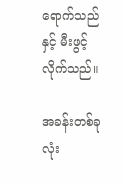ရောက်သည်နှင့် မီးဖွင့်လိုက်သည်။

အခန်းတစ်ခုလုံး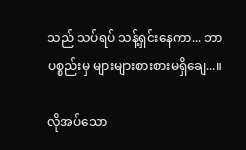သည် သပ်ရပ် သန့်ရှင်းနေကာ... ဘာပစ္စည်းမှ များများစားစားမရှိချေ...။

လိုအပ်သော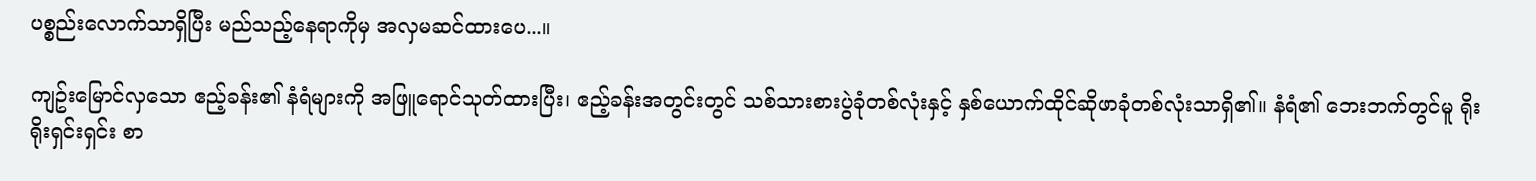ပစ္စည်းလောက်သာရှိပြီး မည်သည့်နေရာကိုမှ အလှမဆင်ထားပေ...။

ကျဥ်းမြောင်လှသော ဧည့်ခန်း၏ နံရံများကို အဖြူရောင်သုတ်ထားပြီး၊ ဧည့်ခန်းအတွင်းတွင် သစ်သားစားပွဲခုံတစ်လုံးနှင့် နှစ်ယောက်ထိုင်ဆိုဖာခုံတစ်လုံးသာရှိ၏။ နံရံ၏ ဘေးဘက်တွင်မူ ရိုးရိုးရှင်းရှင်း စာ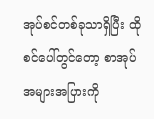အုပ်စင်တစ်ခုသာရှိပြီး ထိုစင်ပေါ်တွင်တော့ စာအုပ်အများအပြားကို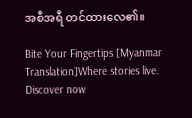အစီအရီ တင်ထားလေ၏။

Bite Your Fingertips [Myanmar Translation]Where stories live. Discover now